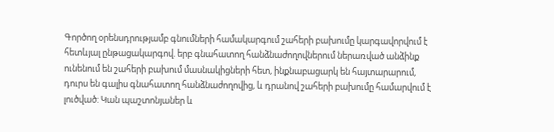Գործող օրենսդրությամբ գնումների համակարգում շահերի բախումը կարգավորվում է հետևյալ ընթացակարգով. երբ գնահատող հանձնաժողովներում ներառված անձինք ունենում են շահերի բախում մասնակիցների հետ, ինքնաբացարկ են հայտարարում, դուրս են գալիս գնահատող հանձնաժողովից, և դրանով շահերի բախումը համարվում է լուծված: Կան պաշտոնյաներ և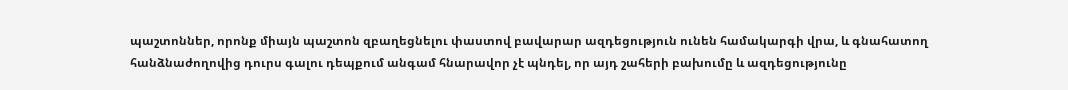պաշտոններ, որոնք միայն պաշտոն զբաղեցնելու փաստով բավարար ազդեցություն ունեն համակարգի վրա, և գնահատող հանձնաժողովից դուրս գալու դեպքում անգամ հնարավոր չէ պնդել, որ այդ շահերի բախումը և ազդեցությունը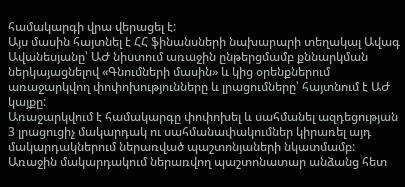համակարգի վրա վերացել է:
Այս մասին հայտնել է ՀՀ ֆինանսների նախարարի տեղակալ Ավագ Ավանեսյանը՝ ԱԺ նիստում առաջին ընթերցմամբ քննարկման ներկայացնելով «Գնումների մասին» և կից օրենքներում առաջարկվող փոփոխությունները և լրացումները՝ հայտնում է ԱԺ կայքը:
Առաջարկվում է համակարգը փոփոխել և սահմանել ազդեցության 3 լրացուցիչ մակարդակ ու սահմանափակումներ կիրառել այդ մակարդակներում ներառված պաշտոնյաների նկատմամբ:
Առաջին մակարդակում ներառվող պաշտոնատար անձանց հետ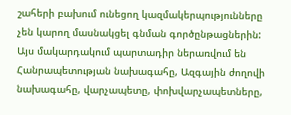շահերի բախում ունեցող կազմակերպությունները չեն կարող մասնակցել գնման գործընթացներին: Այս մակարդակում պարտադիր ներառվում են Հանրապետության նախագահը, Ազգային ժողովի նախագահը, վարչապետը, փոխվարչապետները,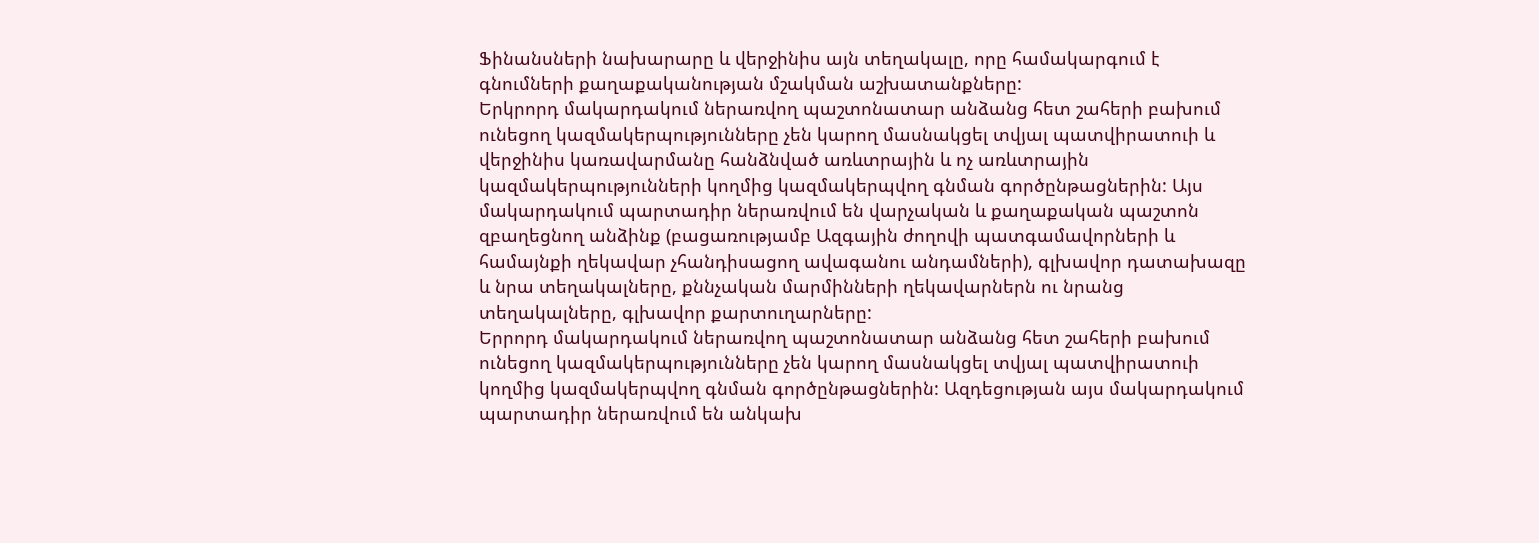Ֆինանսների նախարարը և վերջինիս այն տեղակալը, որը համակարգում է գնումների քաղաքականության մշակման աշխատանքները:
Երկրորդ մակարդակում ներառվող պաշտոնատար անձանց հետ շահերի բախում ունեցող կազմակերպությունները չեն կարող մասնակցել տվյալ պատվիրատուի և վերջինիս կառավարմանը հանձնված առևտրային և ոչ առևտրային կազմակերպությունների կողմից կազմակերպվող գնման գործընթացներին: Այս մակարդակում պարտադիր ներառվում են վարչական և քաղաքական պաշտոն զբաղեցնող անձինք (բացառությամբ Ազգային ժողովի պատգամավորների և համայնքի ղեկավար չհանդիսացող ավագանու անդամների), գլխավոր դատախազը և նրա տեղակալները, քննչական մարմինների ղեկավարներն ու նրանց տեղակալները, գլխավոր քարտուղարները:
Երրորդ մակարդակում ներառվող պաշտոնատար անձանց հետ շահերի բախում ունեցող կազմակերպությունները չեն կարող մասնակցել տվյալ պատվիրատուի կողմից կազմակերպվող գնման գործընթացներին: Ազդեցության այս մակարդակում պարտադիր ներառվում են անկախ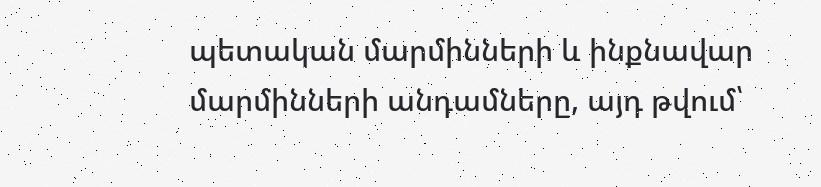պետական մարմինների և ինքնավար մարմինների անդամները, այդ թվում՝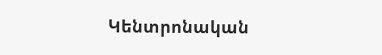Կենտրոնական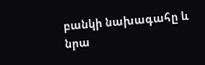բանկի նախագահը և նրա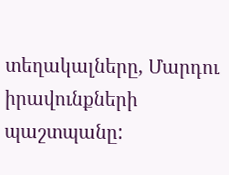տեղակալները, Մարդու իրավունքների պաշտպանը: